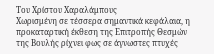Του Χρίστου Χαραλάμπους
Χωρισμένη σε τέσσερα σημαντικά κεφάλαια, η προκαταρτική έκθεση της Επιτροπής Θεσμών της Βουλής ρίχνει φως σε άγνωστες πτυχές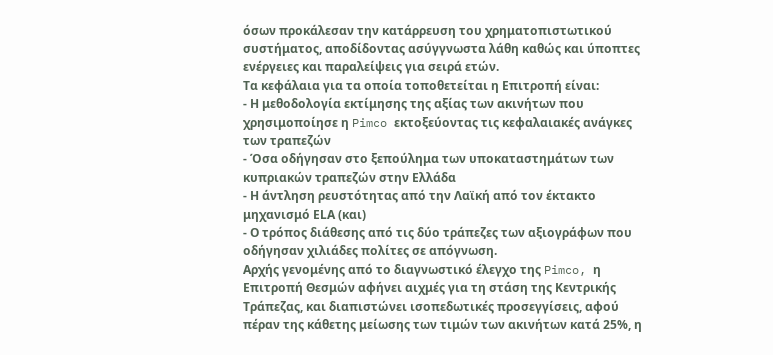όσων προκάλεσαν την κατάρρευση του χρηματοπιστωτικού συστήματος, αποδίδοντας ασύγγνωστα λάθη καθώς και ύποπτες ενέργειες και παραλείψεις για σειρά ετών.
Τα κεφάλαια για τα οποία τοποθετείται η Επιτροπή είναι:
- Η μεθοδολογία εκτίμησης της αξίας των ακινήτων που χρησιμοποίησε η Pimco εκτοξεύοντας τις κεφαλαιακές ανάγκες των τραπεζών
- Όσα οδήγησαν στο ξεπούλημα των υποκαταστημάτων των κυπριακών τραπεζών στην Ελλάδα
- Η άντληση ρευστότητας από την Λαϊκή από τον έκτακτο μηχανισμό ΕLΑ (και)
- Ο τρόπος διάθεσης από τις δύο τράπεζες των αξιογράφων που οδήγησαν χιλιάδες πολίτες σε απόγνωση.
Αρχής γενομένης από το διαγνωστικό έλεγχο της Pimco, η Επιτροπή Θεσμών αφήνει αιχμές για τη στάση της Κεντρικής Τράπεζας, και διαπιστώνει ισοπεδωτικές προσεγγίσεις, αφού πέραν της κάθετης μείωσης των τιμών των ακινήτων κατά 25%, η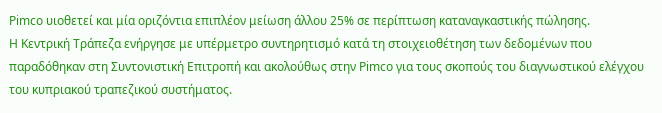Pimco υιοθετεί και μία οριζόντια επιπλέον μείωση άλλου 25% σε περίπτωση καταναγκαστικής πώλησης.
Η Κεντρική Τράπεζα ενήργησε με υπέρμετρο συντηρητισμό κατά τη στοιχειοθέτηση των δεδομένων που παραδόθηκαν στη Συντονιστική Επιτροπή και ακολούθως στην Pimco για τους σκοπούς του διαγνωστικού ελέγχου του κυπριακού τραπεζικού συστήματος.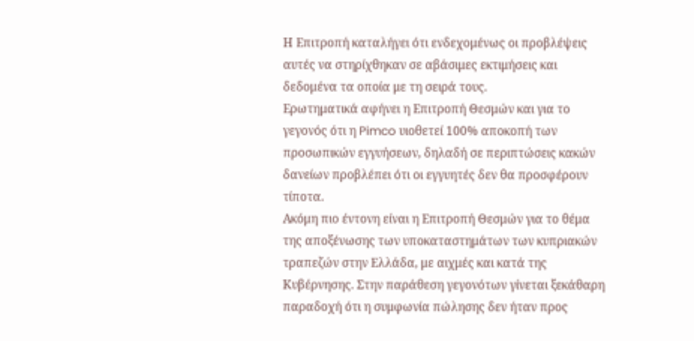Η Επιτροπή καταλήγει ότι ενδεχομένως οι προβλέψεις αυτές να στηρίχθηκαν σε αβάσιμες εκτιμήσεις και δεδομένα τα οποία με τη σειρά τους.
Ερωτηματικά αφήνει η Επιτροπή Θεσμών και για το γεγονός ότι η Pimco υιοθετεί 100% αποκοπή των προσωπικών εγγυήσεων, δηλαδή σε περιπτώσεις κακών δανείων προβλέπει ότι οι εγγυητές δεν θα προσφέρουν τίποτα.
Ακόμη πιο έντονη είναι η Επιτροπή Θεσμών για το θέμα της αποξένωσης των υποκαταστημάτων των κυπριακών τραπεζών στην Ελλάδα, με αιχμές και κατά της Κυβέρνησης. Στην παράθεση γεγονότων γίνεται ξεκάθαρη παραδοχή ότι η συμφωνία πώλησης δεν ήταν προς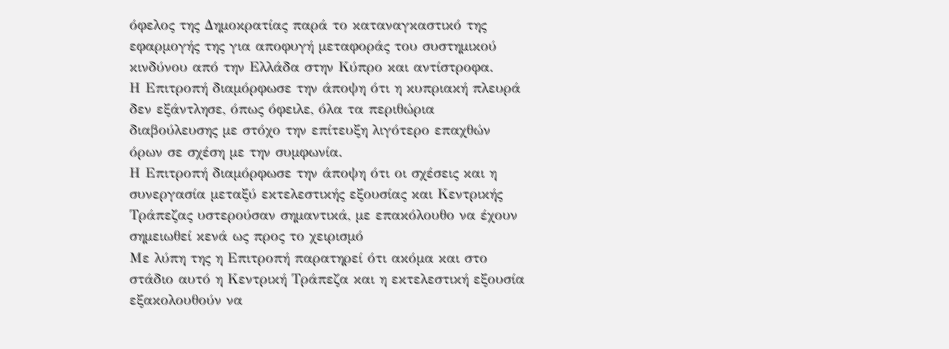όφελος της Δημοκρατίας παρά το καταναγκαστικό της εφαρμογής της για αποφυγή μεταφοράς του συστημικού κινδύνου από την Ελλάδα στην Κύπρο και αντίστροφα.
Η Επιτροπή διαμόρφωσε την άποψη ότι η κυπριακή πλευρά δεν εξάντλησε, όπως όφειλε, όλα τα περιθώρια διαβούλευσης με στόχο την επίτευξη λιγότερο επαχθών όρων σε σχέση με την συμφωνία.
Η Επιτροπή διαμόρφωσε την άποψη ότι οι σχέσεις και η συνεργασία μεταξύ εκτελεστικής εξουσίας και Κεντρικής Τράπεζας υστερούσαν σημαντικά, με επακόλουθο να έχουν σημειωθεί κενά ως προς το χειρισμό
Με λύπη της η Επιτροπή παρατηρεί ότι ακόμα και στο στάδιο αυτό η Κεντρική Τράπεζα και η εκτελεστική εξουσία εξακολουθούν να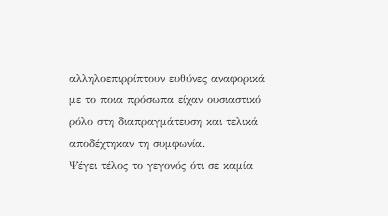αλληλοεπιρρίπτουν ευθύνες αναφορικά με το ποια πρόσωπα είχαν ουσιαστικό ρόλο στη διαπραγμάτευση και τελικά αποδέχτηκαν τη συμφωνία.
Ψέγει τέλος το γεγονός ότι σε καμία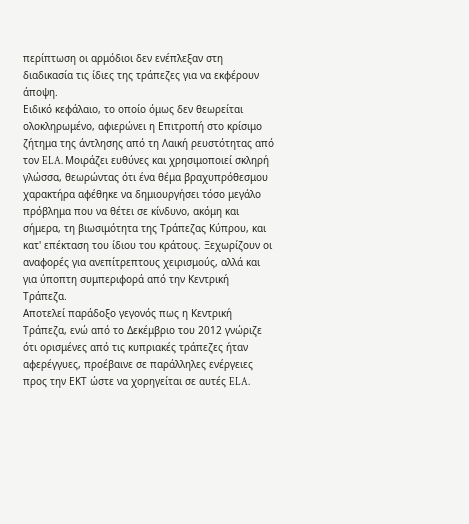περίπτωση οι αρμόδιοι δεν ενέπλεξαν στη διαδικασία τις ίδιες της τράπεζες για να εκφέρουν άποψη.
Ειδικό κεφάλαιο, το οποίο όμως δεν θεωρείται ολοκληρωμένο, αφιερώνει η Επιτροπή στο κρίσιμο ζήτημα της άντλησης από τη Λαική ρευστότητας από τον ELA. Μοιράζει ευθύνες και χρησιμοποιεί σκληρή γλώσσα, θεωρώντας ότι ένα θέμα βραχυπρόθεσμου χαρακτήρα αφέθηκε να δημιουργήσει τόσο μεγάλο πρόβλημα που να θέτει σε κίνδυνο, ακόμη και σήμερα, τη βιωσιμότητα της Τράπεζας Κύπρου, και κατ' επέκταση του ίδιου του κράτους. Ξεχωρίζουν οι αναφορές για ανεπίτρεπτους χειρισμούς, αλλά και για ύποπτη συμπεριφορά από την Κεντρική Τράπεζα.
Αποτελεί παράδοξο γεγονός πως η Κεντρική Τράπεζα, ενώ από το Δεκέμβριο του 2012 γνώριζε ότι ορισμένες από τις κυπριακές τράπεζες ήταν αφερέγγυες, προέβαινε σε παράλληλες ενέργειες προς την ΕΚΤ ώστε να χορηγείται σε αυτές ELA.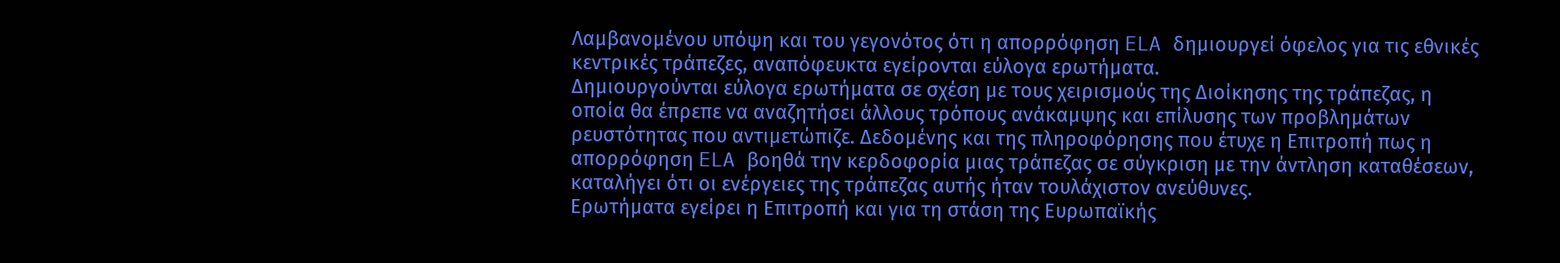Λαμβανομένου υπόψη και του γεγονότος ότι η απορρόφηση ELA δημιουργεί όφελος για τις εθνικές κεντρικές τράπεζες, αναπόφευκτα εγείρονται εύλογα ερωτήματα.
Δημιουργούνται εύλογα ερωτήματα σε σχέση με τους χειρισμούς της Διοίκησης της τράπεζας, η οποία θα έπρεπε να αναζητήσει άλλους τρόπους ανάκαμψης και επίλυσης των προβλημάτων ρευστότητας που αντιμετώπιζε. Δεδομένης και της πληροφόρησης που έτυχε η Επιτροπή πως η απορρόφηση ELA βοηθά την κερδοφορία μιας τράπεζας σε σύγκριση με την άντληση καταθέσεων, καταλήγει ότι οι ενέργειες της τράπεζας αυτής ήταν τουλάχιστον ανεύθυνες.
Ερωτήματα εγείρει η Επιτροπή και για τη στάση της Ευρωπαϊκής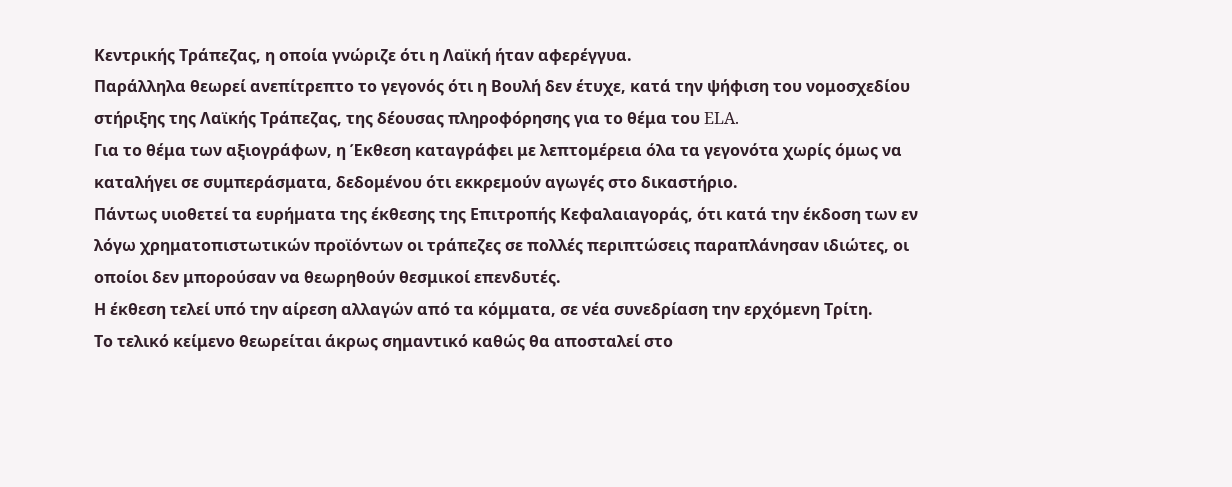Κεντρικής Τράπεζας, η οποία γνώριζε ότι η Λαϊκή ήταν αφερέγγυα.
Παράλληλα θεωρεί ανεπίτρεπτο το γεγονός ότι η Βουλή δεν έτυχε, κατά την ψήφιση του νομοσχεδίου στήριξης της Λαϊκής Τράπεζας, της δέουσας πληροφόρησης για το θέμα του ELA.
Για το θέμα των αξιογράφων, η Έκθεση καταγράφει με λεπτομέρεια όλα τα γεγονότα χωρίς όμως να καταλήγει σε συμπεράσματα, δεδομένου ότι εκκρεμούν αγωγές στο δικαστήριο.
Πάντως υιοθετεί τα ευρήματα της έκθεσης της Επιτροπής Κεφαλαιαγοράς, ότι κατά την έκδοση των εν λόγω χρηματοπιστωτικών προϊόντων οι τράπεζες σε πολλές περιπτώσεις παραπλάνησαν ιδιώτες, οι οποίοι δεν μπορούσαν να θεωρηθούν θεσμικοί επενδυτές.
Η έκθεση τελεί υπό την αίρεση αλλαγών από τα κόμματα, σε νέα συνεδρίαση την ερχόμενη Τρίτη.
Το τελικό κείμενο θεωρείται άκρως σημαντικό καθώς θα αποσταλεί στο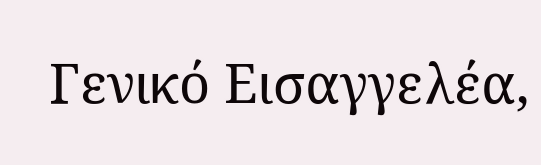Γενικό Εισαγγελέα,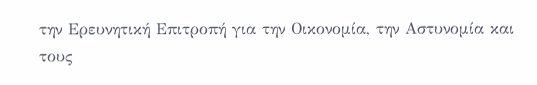την Ερευνητική Επιτροπή για την Οικονομία, την Αστυνομία και τους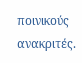ποινικούς ανακριτές.